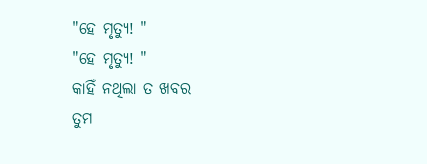"ହେ ମୃତ୍ୟୁ! "
"ହେ ମୃତ୍ୟୁ! "
କାହିଁ ନଥିଲା ତ ଖବର
ତୁମ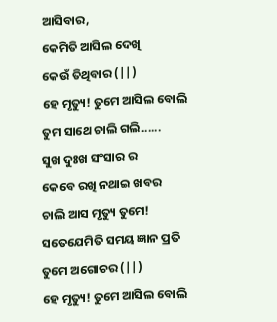ଆସିବାର,
କେମିତି ଆସିଲ ଦେଖି
କେଉଁ ତିଥିବାର (||)
ହେ ମୃତ୍ୟୁ! ତୁମେ ଆସିଲ ବୋଲି
ତୁମ ସାଥେ ଚାଲି ଗଲି......
ସୁଖ ଦୁଃଖ ସଂସାର ର
କେବେ ରଖି ନଥାଇ ଖବର
ଚାଲି ଆସ ମୃତ୍ୟୁ ତୁମେ!
ସତେଯେମିତି ସମୟ ଜ୍ଞାନ ପ୍ରତି
ତୁମେ ଅଗୋଚର (||)
ହେ ମୃତ୍ୟୁ! ତୁମେ ଆସିଲ ବୋଲି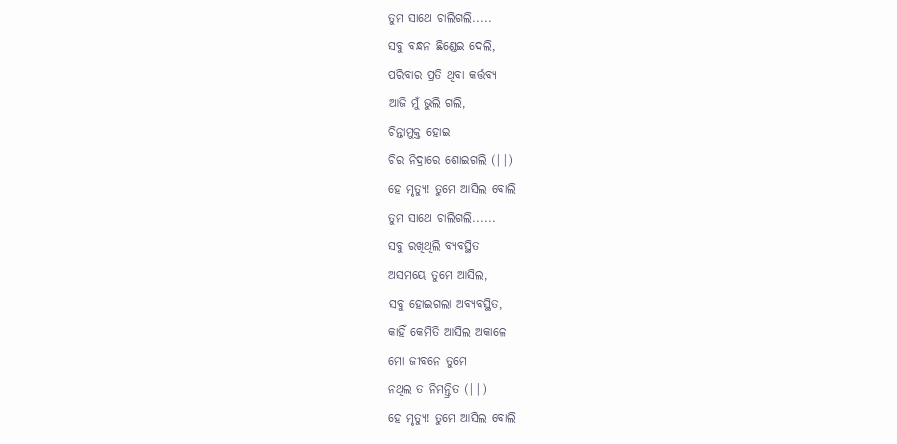ତୁମ ସାଥେ ଚାଲିଗଲି.....
ସବୁ ବନ୍ଧନ ଛିଣ୍ଡେଇ ଦେଲି,
ପରିବାର ପ୍ରତି ଥିବା କର୍ତ୍ତବ୍ୟ
ଆଜି ମୁଁ ଭୁଲି ଗଲି,
ଚିନ୍ତାମୁକ୍ତ ହୋଇ
ଚିର ନିଦ୍ରାରେ ଶୋଇଗଲି (||)
ହେ ମୃତ୍ୟୁ! ତୁମେ ଆସିଲ ବୋଲି
ତୁମ ସାଥେ ଚାଲିଗଲି......
ସବୁ ରଖିଥିଲି ବ୍ୟବସ୍ଥିତ
ଅସମୟେ ତୁମେ ଆସିଲ,
ସବୁ ହୋଇଗଲା ଅବ୍ୟବସ୍ଥିତ,
କାହିଁ କେମିତି ଆସିଲ ଅକାଳେ
ମୋ ଜୀବନେ ତୁମେ
ନଥିଲ ତ ନିମନ୍ତ୍ରିତ (||)
ହେ ମୃତ୍ୟୁ! ତୁମେ ଆସିଲ ବୋଲି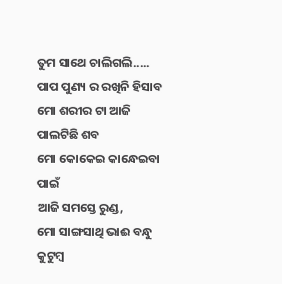ତୁମ ସାଥେ ଚାଲିଗଲି.....
ପାପ ପୁଣ୍ୟ ର ରଖିନି ହିସାବ
ମୋ ଶରୀର ଟା ଆଜି ପାଲଟିଛି ଶବ
ମୋ କୋକେଇ କାନ୍ଧେଇବା ପାଇଁ
ଆଜି ସମସ୍ତେ ରୁଣ୍ଡ,
ମୋ ସାଙ୍ଗସାଥି ଭାଈ ବନ୍ଧୁ କୁଟୁମ୍ବ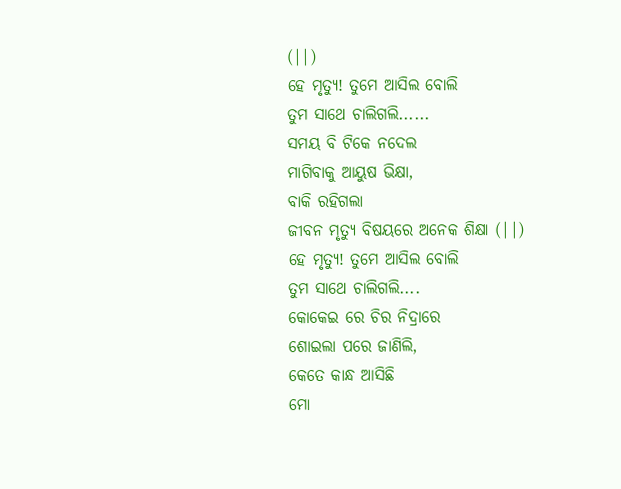(||)
ହେ ମୃତ୍ୟୁ! ତୁମେ ଆସିଲ ବୋଲି
ତୁମ ସାଥେ ଚାଲିଗଲି......
ସମୟ ବି ଟିକେ ନଦେଲ
ମାଗିବାକୁ ଆୟୁଷ ଭିକ୍ଷା,
ବାକି ରହିଗଲା
ଜୀବନ ମୃତ୍ୟୁ ବିଷୟରେ ଅନେକ ଶିକ୍ଷା (||)
ହେ ମୃତ୍ୟୁ! ତୁମେ ଆସିଲ ବୋଲି
ତୁମ ସାଥେ ଚାଲିଗଲି....
କୋକେଇ ରେ ଚିର ନିଦ୍ରାରେ
ଶୋଇଲା ପରେ ଜାଣିଲି,
କେତେ କାନ୍ଧ ଆସିଛି
ମୋ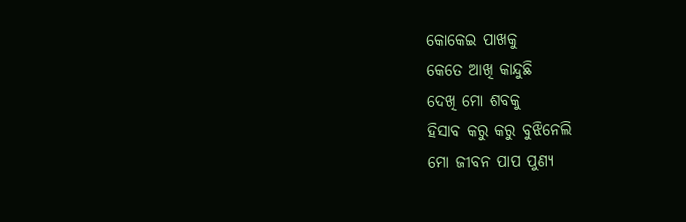କୋକେଇ ପାଖକୁ
କେତେ ଆଖି କାନ୍ଦୁଛି
ଦେଖି ମୋ ଶବକୁ
ହିସାବ କରୁ କରୁ ବୁଝିନେଲି
ମୋ ଜୀବନ ପାପ ପୁଣ୍ୟ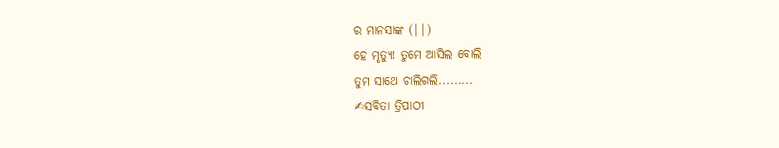ର ମାନସାଙ୍କ (||)
ହେ ମୃତ୍ୟୁ! ତୁମେ ଆସିଲ ବୋଲି
ତୁମ ସାଥେ ଚାଲିଗଲି.........
✍ସବିତା ତ୍ରିପାଠୀ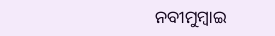ନବୀମୁମ୍ବାଇ